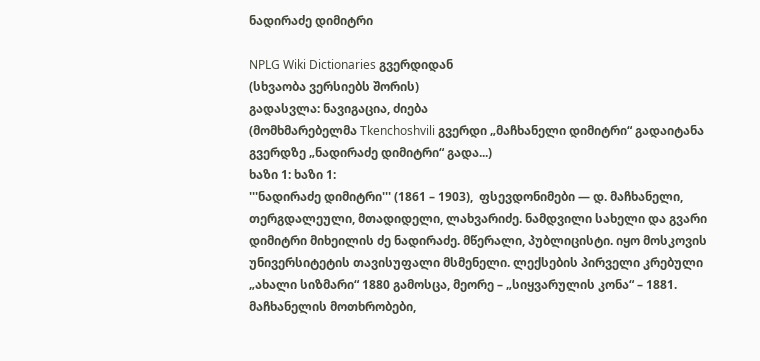ნადირაძე დიმიტრი

NPLG Wiki Dictionaries გვერდიდან
(სხვაობა ვერსიებს შორის)
გადასვლა: ნავიგაცია, ძიება
(მომხმარებელმა Tkenchoshvili გვერდი „მაჩხანელი დიმიტრი“ გადაიტანა გვერდზე „ნადირაძე დიმიტრი“ გადა...)
ხაზი 1: ხაზი 1:
'''ნადირაძე დიმიტრი''' (1861 – 1903),  ფსევდონიმები — დ. მაჩხანელი, თერგდალეული, მთადიდელი, ლახვარიძე. ნამდვილი სახელი და გვარი დიმიტრი მიხეილის ძე ნადირაძე. მწერალი, პუბლიცისტი. იყო მოსკოვის უნივერსიტეტის თავისუფალი მსმენელი. ლექსების პირველი კრებული „ახალი სიზმარი“ 1880 გამოსცა, მეორე – „სიყვარულის კონა“ – 1881. მაჩხანელის მოთხრობები,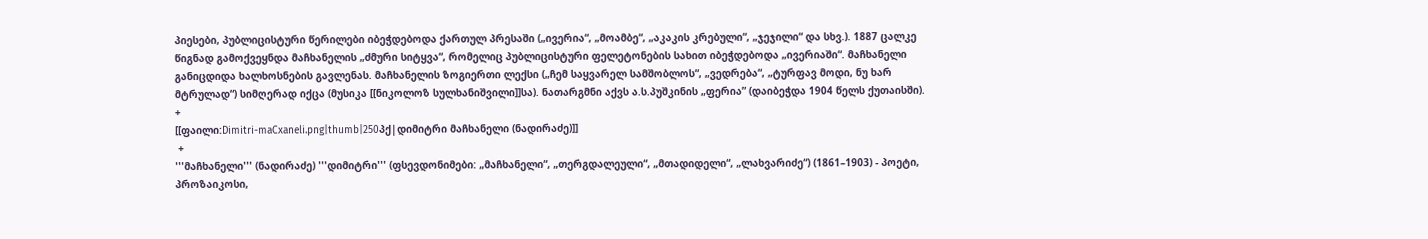პიესები, პუბლიცისტური წერილები იბეჭდებოდა ქართულ პრესაში („ივერია“, „მოამბე“, „აკაკის კრებული“, „ჯეჯილი“ და სხვ.). 1887 ცალკე წიგნად გამოქვეყნდა მაჩხანელის „ძმური სიტყვა“, რომელიც პუბლიცისტური ფელეტონების სახით იბეჭდებოდა „ივერიაში“. მაჩხანელი განიცდიდა ხალხოსნების გავლენას. მაჩხანელის ზოგიერთი ლექსი („ჩემ საყვარელ სამშობლოს“, „ვედრება“, „ტურფავ მოდი, ნუ ხარ მტრულად“) სიმღერად იქცა (მუსიკა [[ნიკოლოზ სულხანიშვილი]]სა). ნათარგმნი აქვს ა.ს.პუშკინის „ფერია” (დაიბეჭდა 1904 წელს ქუთაისში).
+
[[ფაილი:Dimitri-maCxaneli.png|thumb|250პქ|დიმიტრი მაჩხანელი (ნადირაძე)]]
 +
'''მაჩხანელი''' (ნადირაძე) '''დიმიტრი''' (ფსევდონიმები: „მაჩხანელი“, „თერგდალეული“, „მთადიდელი“, „ლახვარიძე“) (1861–1903) - პოეტი, პროზაიკოსი,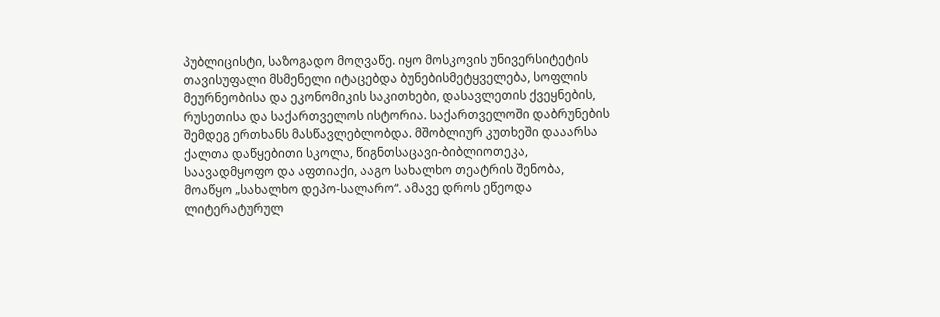პუბლიცისტი, საზოგადო მოღვაწე. იყო მოსკოვის უნივერსიტეტის თავისუფალი მსმენელი იტაცებდა ბუნებისმეტყველება, სოფლის მეურნეობისა და ეკონომიკის საკითხები, დასავლეთის ქვეყნების, რუსეთისა და საქართველოს ისტორია. საქართველოში დაბრუნების შემდეგ ერთხანს მასწავლებლობდა. მშობლიურ კუთხეში დააარსა ქალთა დაწყებითი სკოლა, წიგნთსაცავი-ბიბლიოთეკა, საავადმყოფო და აფთიაქი, ააგო სახალხო თეატრის შენობა, მოაწყო „სახალხო დეპო-სალარო“. ამავე დროს ეწეოდა ლიტერატურულ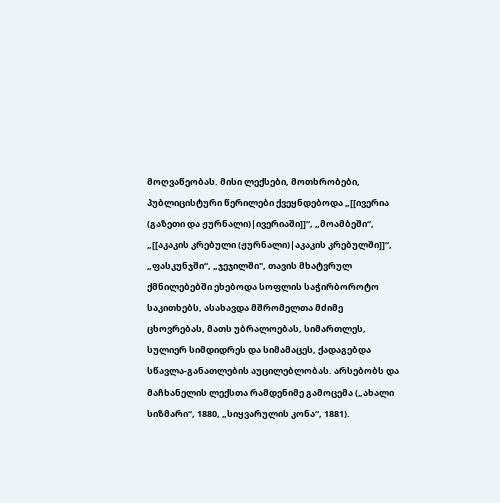მოღვაწეობას. მისი ლექსები, მოთხრობები, პუბლიცისტური წერილები ქვეყნდებოდა „[[ივერია (გაზეთი და ჟურნალი)|ივერიაში]]“, „მოამბეში“, „[[აკაკის კრებული (ჟურნალი)|აკაკის კრებულში]]“, „ფასკუნჯში“, „ჯეჯილში", თავის მხატვრულ ქმნილებებში ეხებოდა სოფლის საჭირბოროტო საკითხებს, ასახავდა მშრომელთა მძიმე ცხოვრებას, მათს უბრალოებას, სიმართლეს, სულიერ სიმდიდრეს და სიმამაცეს, ქადაგებდა სწავლა-განათლების აუცილებლობას. არსებობს და მაჩხანელის ლექსთა რამდენიმე გამოცემა („ახალი სიზმარი“, 1880, „სიყვარულის კონა“, 1881).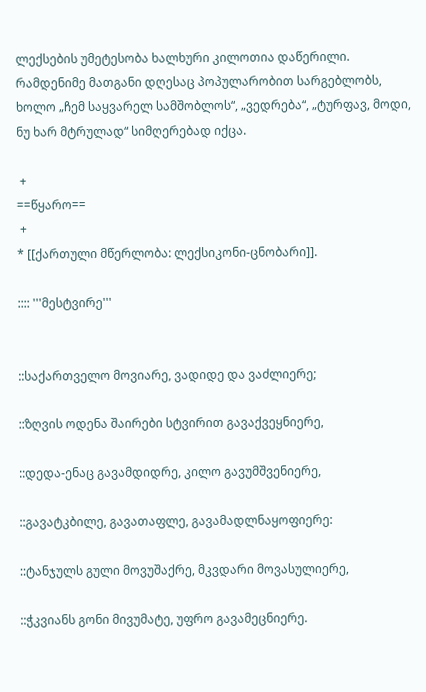ლექსების უმეტესობა ხალხური კილოთია დაწერილი. რამდენიმე მათგანი დღესაც პოპულარობით სარგებლობს, ხოლო „ჩემ საყვარელ სამშობლოს“, „ვედრება“, „ტურფავ, მოდი, ნუ ხარ მტრულად“ სიმღერებად იქცა.

 +
==წყარო==
 +
* [[ქართული მწერლობა: ლექსიკონი-ცნობარი]].

:::: '''მესტვირე'''


::საქართველო მოვიარე, ვადიდე და ვაძლიერე;

::ზღვის ოდენა შაირები სტვირით გავაქვეყნიერე,

::დედა-ენაც გავამდიდრე, კილო გავუმშვენიერე,

::გავატკბილე, გავათაფლე, გავამადლნაყოფიერე:

::ტანჯულს გული მოვუშაქრე, მკვდარი მოვასულიერე,

::ჭკვიანს გონი მივუმატე, უფრო გავამეცნიერე.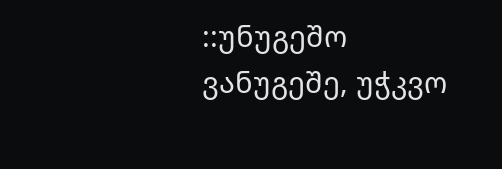::უნუგეშო ვანუგეშე, უჭკვო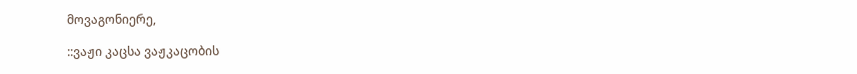მოვაგონიერე,

::ვაჟი კაცსა ვაჟკაცობის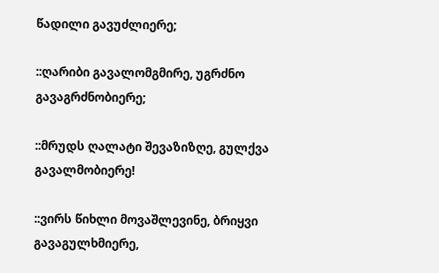წადილი გავუძლიერე;

::ღარიბი გავალომგმირე, უგრძნო გავაგრძნობიერე;

::მრუდს ღალატი შევაზიზღე, გულქვა გავალმობიერე!

::ვირს წიხლი მოვაშლევინე, ბრიყვი გავაგულხმიერე,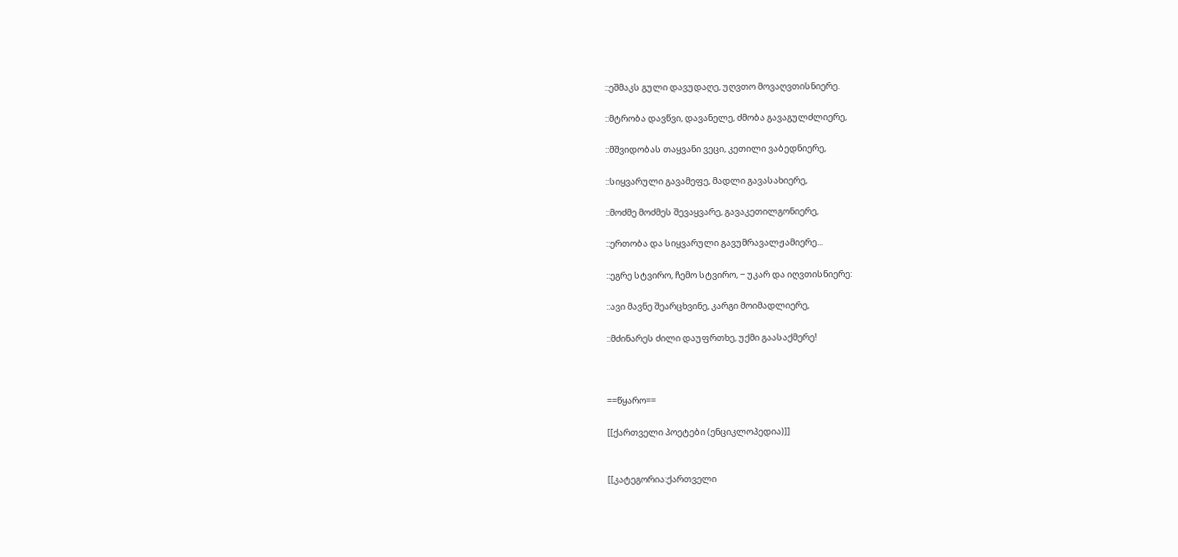::ეშმაკს გული დავუდაღე, უღვთო მოვაღვთისნიერე.

::მტრობა დავწვი, დავანელე, ძმობა გავაგულძლიერე,

::მშვიდობას თაყვანი ვეცი, კეთილი ვაბედნიერე,

::სიყვარული გავამეფე, მადლი გავასახიერე,

::მოძმე მოძმეს შევაყვარე, გავაკეთილგონიერე,

::ერთობა და სიყვარული გავუმრავალჟამიერე...

::ეგრე სტვირო, ჩემო სტვირო, − უკარ და იღვთისნიერე:

::ავი მავნე შეარცხვინე, კარგი მოიმადლიერე,

::მძინარეს ძილი დაუფრთხე, უქმი გაასაქმერე!



==წყარო==

[[ქართველი პოეტები (ენციკლოპედია)]]


[[კატეგორია:ქართველი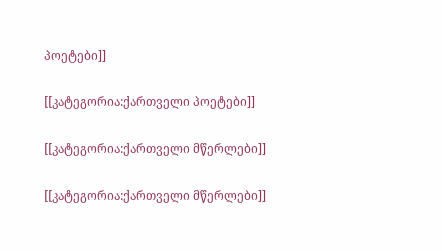პოეტები]]

[[კატეგორია:ქართველი პოეტები]]

[[კატეგორია:ქართველი მწერლები]]

[[კატეგორია:ქართველი მწერლები]]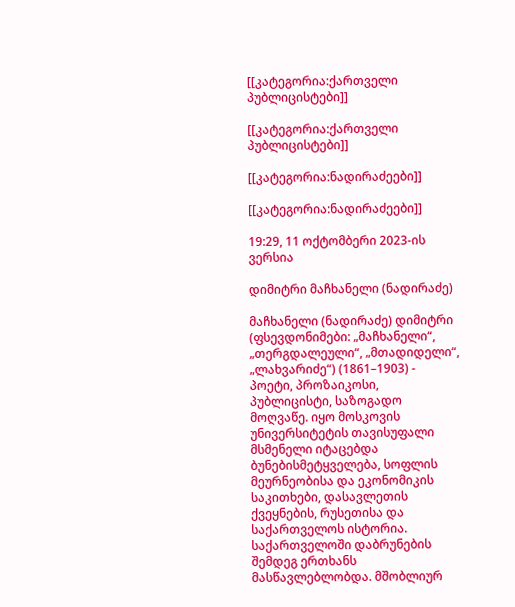[[კატეგორია:ქართველი პუბლიცისტები]]

[[კატეგორია:ქართველი პუბლიცისტები]]

[[კატეგორია:ნადირაძეები]]

[[კატეგორია:ნადირაძეები]]

19:29, 11 ოქტომბერი 2023-ის ვერსია

დიმიტრი მაჩხანელი (ნადირაძე)

მაჩხანელი (ნადირაძე) დიმიტრი (ფსევდონიმები: „მაჩხანელი“, „თერგდალეული“, „მთადიდელი“, „ლახვარიძე“) (1861–1903) - პოეტი, პროზაიკოსი, პუბლიცისტი, საზოგადო მოღვაწე. იყო მოსკოვის უნივერსიტეტის თავისუფალი მსმენელი იტაცებდა ბუნებისმეტყველება, სოფლის მეურნეობისა და ეკონომიკის საკითხები, დასავლეთის ქვეყნების, რუსეთისა და საქართველოს ისტორია. საქართველოში დაბრუნების შემდეგ ერთხანს მასწავლებლობდა. მშობლიურ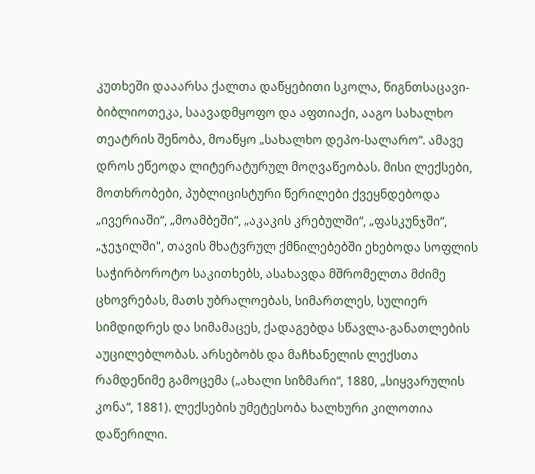კუთხეში დააარსა ქალთა დაწყებითი სკოლა, წიგნთსაცავი-ბიბლიოთეკა, საავადმყოფო და აფთიაქი, ააგო სახალხო თეატრის შენობა, მოაწყო „სახალხო დეპო-სალარო“. ამავე დროს ეწეოდა ლიტერატურულ მოღვაწეობას. მისი ლექსები, მოთხრობები, პუბლიცისტური წერილები ქვეყნდებოდა „ივერიაში“, „მოამბეში“, „აკაკის კრებულში“, „ფასკუნჯში“, „ჯეჯილში", თავის მხატვრულ ქმნილებებში ეხებოდა სოფლის საჭირბოროტო საკითხებს, ასახავდა მშრომელთა მძიმე ცხოვრებას, მათს უბრალოებას, სიმართლეს, სულიერ სიმდიდრეს და სიმამაცეს, ქადაგებდა სწავლა-განათლების აუცილებლობას. არსებობს და მაჩხანელის ლექსთა რამდენიმე გამოცემა („ახალი სიზმარი“, 1880, „სიყვარულის კონა“, 1881). ლექსების უმეტესობა ხალხური კილოთია დაწერილი.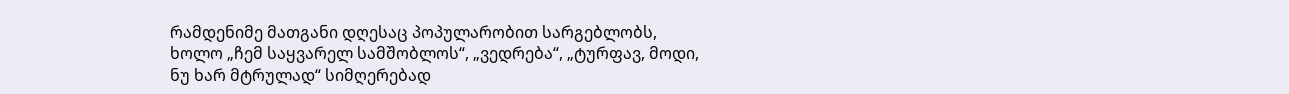რამდენიმე მათგანი დღესაც პოპულარობით სარგებლობს, ხოლო „ჩემ საყვარელ სამშობლოს“, „ვედრება“, „ტურფავ, მოდი, ნუ ხარ მტრულად“ სიმღერებად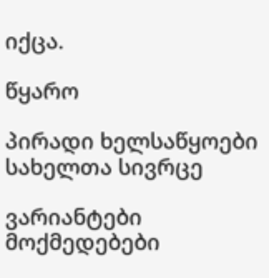იქცა.

წყარო

პირადი ხელსაწყოები
სახელთა სივრცე

ვარიანტები
მოქმედებები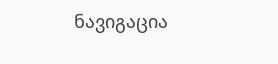ნავიგაცია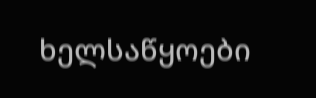ხელსაწყოები